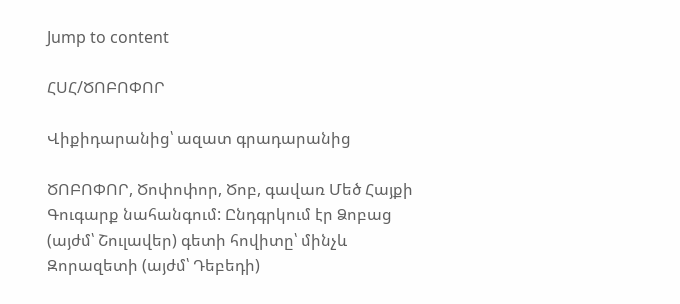Jump to content

ՀՍՀ/ԾՈԲՈՓՈՐ

Վիքիդարանից՝ ազատ գրադարանից

ԾՈԲՈՓՈՐ, Ծոփոփոր, Ծոբ, գավառ Մեծ Հայքի Գուգարք նահանգում: Ընդգրկում էր Ձոբաց (այժմ՝ Շուլավեր) գետի հովիտը՝ մինչև Զորազետի (այժմ՝ Դեբեդի)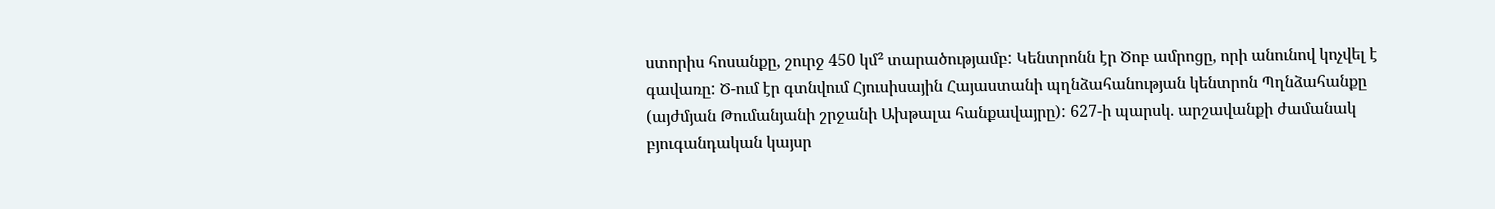ստորիս հոսանքը, շուրջ 450 կմ² տարածությամբ: Կենտրոնն էր Ծոբ ամրոցը, որի անունով կոչվել է գավառը: Ծ-ում էր գտնվում Հյուսիսային Հայաստանի պղնձահանության կենտրոն Պղնձահանքը (այժմյան Թումանյանի շրջանի Ախթալա հանքավայրը): 627-ի պարսկ. արշավանքի ժամանակ բյուգանդական կայսր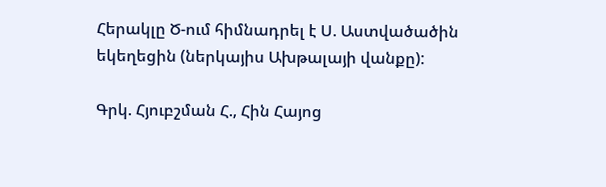Հերակլը Ծ-ում հիմնադրել է Ս. Աստվածածին եկեղեցին (ներկայիս Ախթալայի վանքը):

Գրկ. Հյուբշման Հ., Հին Հայոց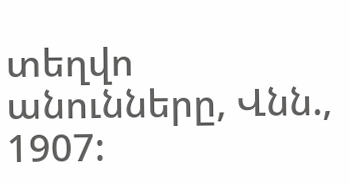տեղվո անունները, Վնն., 1907: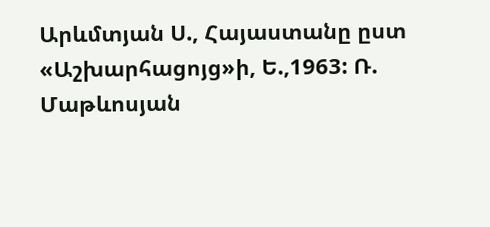Արևմտյան Ս., Հայաստանը ըստ «Աշխարհացոյց»ի, Ե.,1963: Ռ. Մաթևոսյան